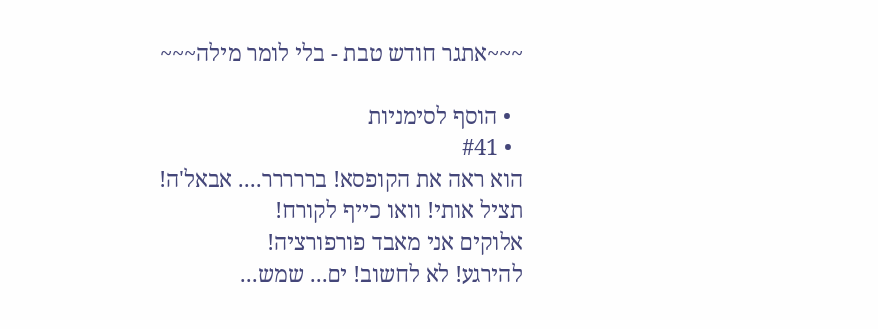~~~אתגר חודש טבת - בלי לומר מילה~~~

  • הוסף לסימניות
  • #41
הוא ראה את הקופסא! בררררר.... אבאל'ה! תציל אותי! וואו כייף לקורח!
אלוקים אני מאבד פורפורציה!
להירגע! לא לחשוב! ים... שמש...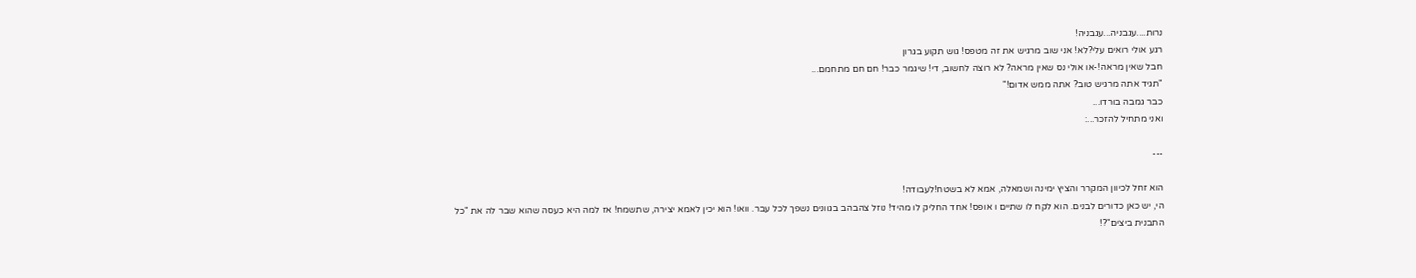נרות....עגבניה...עגבניה!
רגע אולי רואים עלי?לא! אני שוב מרגיש את זה מטפס! גוש תקוע בגרון
חבל שאין מראה!-או אולי נס שאין מראה? לא רוצה לחשוב, די! שיגמר כבר! חם חם מתחמם...
"תגיד אתה מרגיש טוב? אתה ממש אדום!"
כבר גמבה בורדו...
ואני מתחיל להזכר...:

---

הוא זחל לכיוון המקרר והציץ ימינה ושמאלה, אמא לא בשטח!לעבודה!
הי, יש כאן כדורים לבנים. הוא לקח לו שתיים ו אופס! אחד החליק לו מהיד! נוזל צהבהב בגוונים נשפך לכל עבר. וואו! הוא יכין לאמא יצירה, שתשמח! אז למה היא כעסה שהוא שבר לה את "כל התבנית ביצים"?!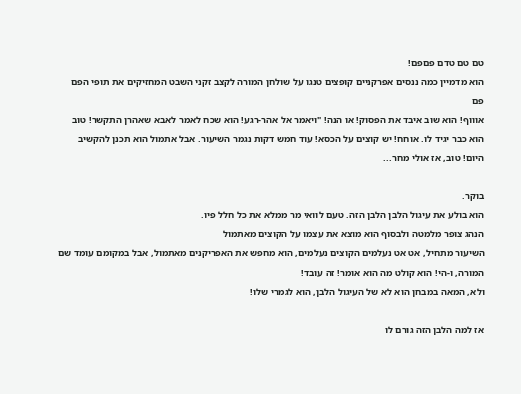טם טם טדם פםפם!
הוא מדמיין כמה ננסים אפרקניים קופצים טנגו על שולחן המורה לקצב זקני השבט המחזיקים את תופי הפם פם
אוווף! הוא שוב איבד את הפסוק! או הנה! "ויאמר אל אהר-רגע! הוא שכח לאמר לאבא שאהרן התקשר! טוב הוא כבר יגיד לו. אוחח! יש קוצים על הכסא! עוד חמש דקות נגמר השיעור. אבל אתמול הוא תכנן להקשיב היום! טוב, אז אולי מחר...

בוקר.
הוא בולע את עיגול הלבן הלבן הזה. טעם לוואי מר ממלא את כל חלל פיו.
הנהג צופר מלמטה ולבסוף הוא מוצא את עצמו על הקוצים מאתמול
השיעור מתחיל, אט אט נעלמים הקוצים נעלמים, הוא מחפש את האפריקנים מאתמול, אבל במקומם עומד שם המורה, ו-הי! הוא קולט מה הוא אומר! זה עובד!
ולא, המאה במבחן הוא לא של העיגול הלבן, הוא לגמרי שלו!

אז למה הלבן הזה גורם לו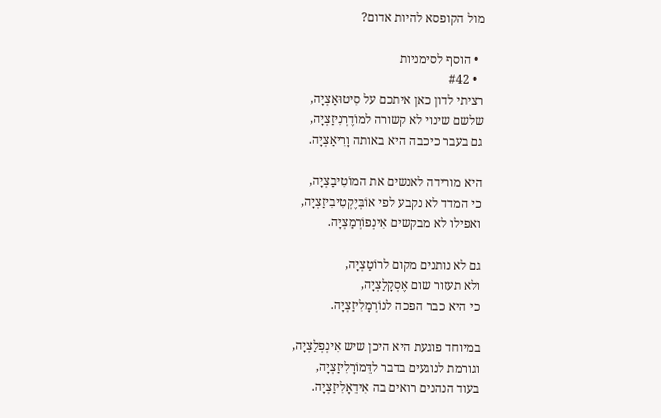מול הקופסא להיות אדום?

  • הוסף לסימניות
  • #42
רציתי לדון כאן איתכם על סִיטוּאַצְיָה,
שלשם שינוי לא קשורה למוֹדֶרְנִיזַצְיָה,
גם בעבר כיכבה היא באותה וָרִיאַצְיָה.

היא מורידה לאנשים את המוֹטִיבַצְיָה,
כי המדד לא נקבע לפי אוֹבְּיֶקְטִיבִיזַצְיָה,
ואפילו לא מבקשים אִינְפוֹרְמַצְיָה.

גם לא נותנים מקום לרוֹטַצְיָה,
ולא תעזור שום אֶסְקָלַצְיָה,
כי היא כבר הפכה לנוֹרְמָלִיזַצְיָה.

במיוחד פוגעת היא היכן שיש אִינְפְלַצְיָה,
וגורמת לנוגעים בדבר לדֵּמוֹרָלִיזַצְיָה,
בעוד הנהנים רואים בה אִידֵאָלִיזַצְיָה.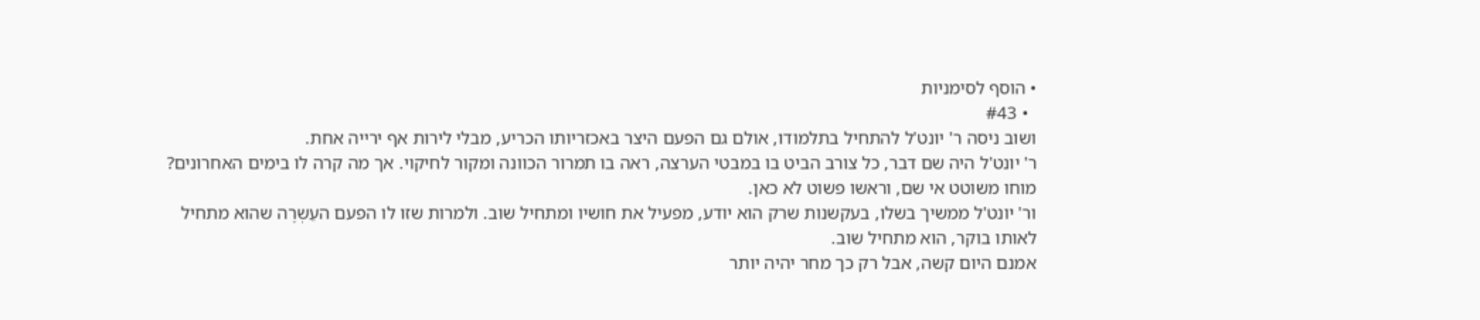• הוסף לסימניות
  • #43
ושוב ניסה ר' יונט'ל להתחיל בתלמודו, אולם גם הפעם היצר באכזריותו הכריע, מבלי לירות אף ירייה אחת.
ר' יונט'ל היה שם דבר, כל צורב הביט בו במבטי הערצה, ראה בו תמרור הכוונה ומקור לחיקוי. אך מה קרה לו בימים האחרונים? מוחו משוטט אי שם, וראשו פשוט לא כאן.
ור' יונט'ל ממשיך בשלו, בעקשנות שרק הוא יודע, מפעיל את חושיו ומתחיל שוב. ולמרות שזו לו הפעם העֵשְרֶה שהוא מתחיל לאותו בוקר, הוא מתחיל שוב.
אמנם היום קשה, אבל רק כך מחר יהיה יותר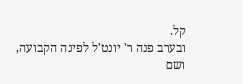קל.
ובערב פנה ר' יונט'ל לפינה הקבועה, ושם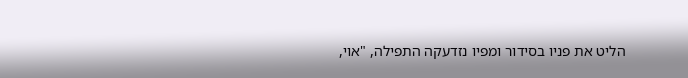הליט את פניו בסידור ומפיו נזדעקה התפילה, "אוי,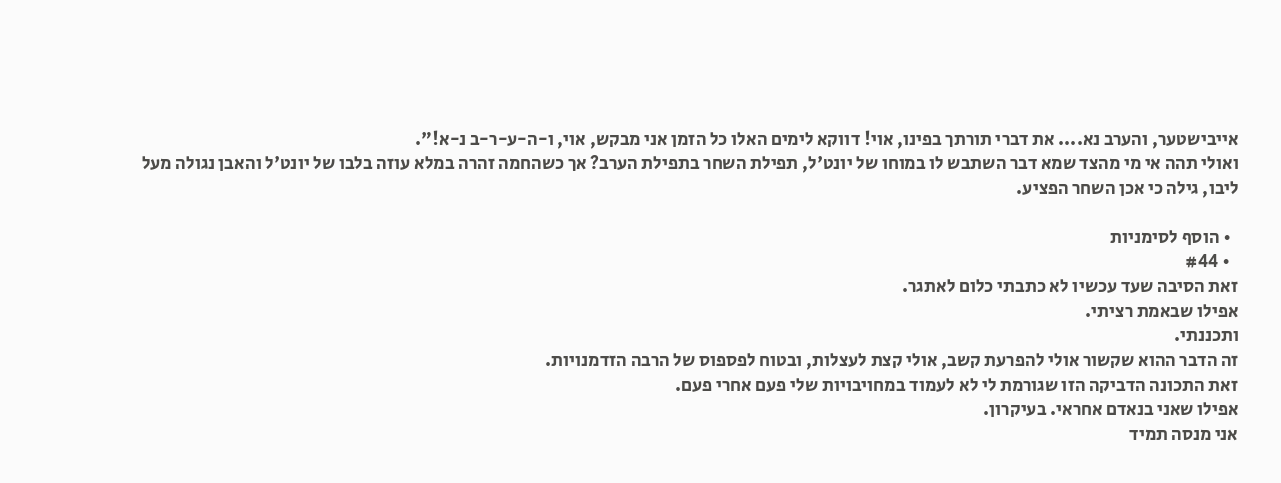אייבישטער, והערב נא.... את דברי תורתך בפינו, אוי! דווקא לימים האלו כל הזמן אני מבקש, אוי, ו-ה-ע-ר-ב נ-א!".
ואולי תהה אי מי מהצד שמא דבר השתבש לו במוחו של יונט'ל, תפילת השחר בתפילת הערב? אך כשהחמה זהרה במלא עוזה בלבו של יונט'ל והאבן נגולה מעל ליבו, גילה כי אכן השחר הפציע.

  • הוסף לסימניות
  • #44
זאת הסיבה שעד עכשיו לא כתבתי כלום לאתגר.
אפילו שבאמת רציתי.
ותכננתי.
זה הדבר ההוא שקשור אולי להפרעת קשב, אולי קצת לעצלות, ובטוח לפספוס של הרבה הזדמנויות.
זאת התכונה הדביקה הזו שגורמת לי לא לעמוד במחויבויות שלי פעם אחרי פעם.
אפילו שאני בנאדם אחראי. בעיקרון.
אני מנסה תמיד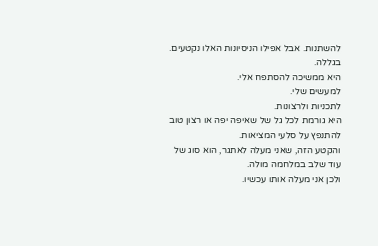להשתנות. אבל אפילו הניסיונות האלו נקטעים. בגללה.
היא ממשיכה להסתפח אלי.
למעשים שלי.
לתכניות ולרצונות.
היא גורמת לכל גל של שאיפה יפה או רצון טוב להתנפץ על סלעי המציאות.
והקטע הזה, שאני מעלה לאתגר, הוא סוג של עוד שלב במלחמה מולה.
ולכן אני מעלה אותו עכשיו.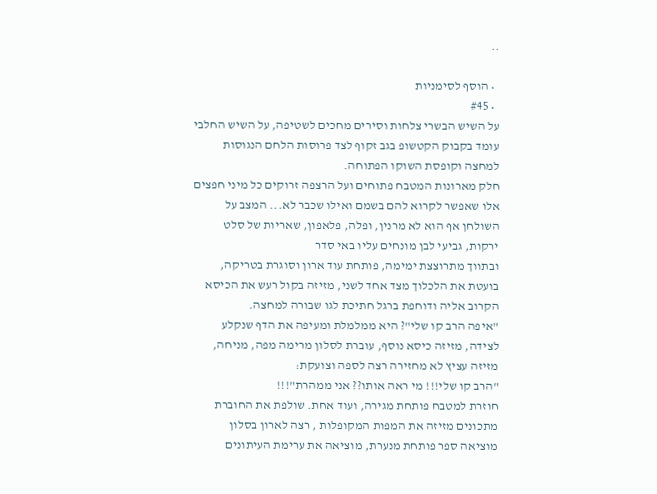..

  • הוסף לסימניות
  • #45
על השיש הבשרי צלחות וסירים מחכים לשטיפה, על השיש החלבי עומד בקבוק הקטשופ בגב זקוף לצד פרוסות הלחם הנגוסות למחצה וקופסת השוקו הפתוחה.
חלק מארונות המטבח פתוחים ועל הרצפה זרוקים כל מיני חפצים אלו שאפשר לקרוא להם בשמם ואילו שכבר לא... המצב על השולחן אף הוא לא מרנין, ופלה, פלאפון, שאריות של סלט ירקות, גביעי לבן מונחים עליו באי סדר
ובתווך מתרוצצת ימימה, פותחת עוד ארון וסוגרת בטריקה, בועטת את הלכלוך מצד אחד לשני, מזיזה בקול רעש את הכיסא הקרוב אליה ודוחפת ברגל חתיכת לגו שבורה למחצה.
"איפה הרב קו שלי"? היא ממלמלת ומעיפה את הדף שנקלע לצידה, מזיזה כיסא נוסף, עוברת לסלון מרימה מפה, מניחה, מזיזה עציץ לא מחזירה רצה לספה וצועקת:
"הרב קו שלי!!! מי ראה אותו?? אני ממהרת"!!!
חוזרת למטבח פותחת מגירה, ועוד אחת. שולפת את החוברת מתכונים מזיזה את המפות המקופלות , רצה לארון בסלון מוציאה ספר פותחת מנערת, מוציאה את ערימת העיתונים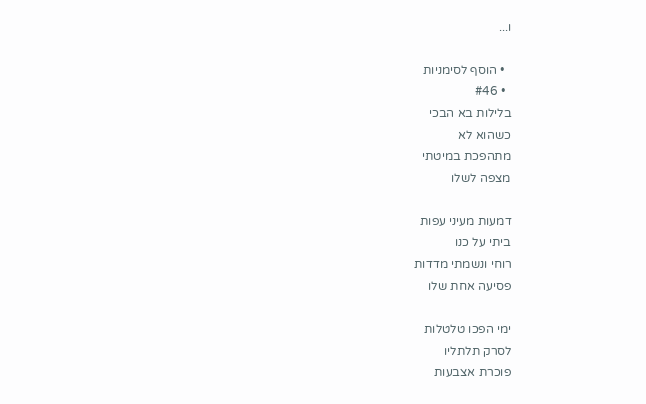ו...

  • הוסף לסימניות
  • #46
בלילות בא הבכי
כשהוא לא
מתהפכת במיטתי
מצפה לשלו

דמעות מעיני עפות
ביתי על כנו
רוחי ונשמתי מדדות
פסיעה אחת שלו

ימי הפכו טלטלות
לסרק תלתליו
פוכרת אצבעות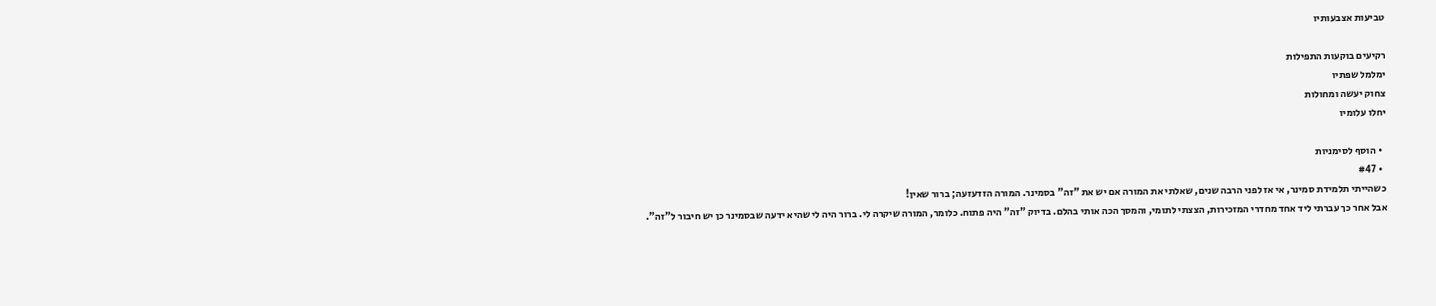טביעות אצבעותיו

רקיעים בוקעות התפילות
ימלמל שפתיו
צחוק יעשה ומחולות
יחלו עלומיו

  • הוסף לסימניות
  • #47
כשהייתי תלמידת סמינר, אי אז לפני הרבה שנים, שאלתי את המורה אם יש את "זה" בסמינר. המורה הזדעזעה; ברור שאין!
אבל אחר כך עברתי ליד אחד מחדרי המזכירות, הצצתי לתומי, והמסך הכה אותי בהלם. בדיוק "זה" היה פתוח. כלומר, המורה שיקרה לי. ברור היה לי שהיא ידעה שבסמינר כן יש חיבור ל"זה".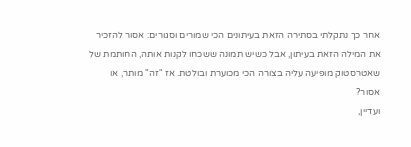אחר כך נתקלתי בסתירה הזאת בעיתונים הכי שמורים וסגורים: אסור להזכיר את המילה הזאת בעיתון, אבל כשיש תמונה ששכחו לקנות אותה, החותמת של שאטרסטוק מופיעה עליה בצורה הכי מכוערת ובולטת. אז "זה" מותר, או אסור?
ועדיין,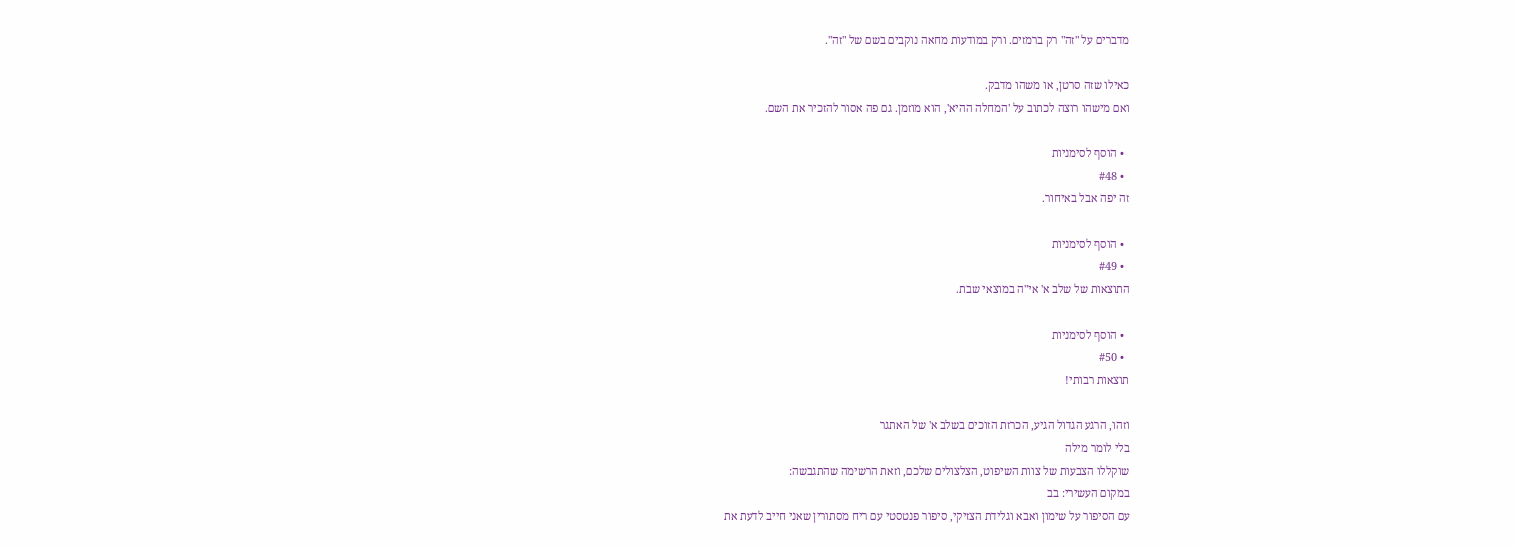מדברים על "זה" רק ברמזים. ורק במודעות מחאה נוקבים בשם של "זה".

כאילו שזה סרטן, או משהו מדבק.
ואם מישהו רוצה לכתוב על 'המחלה ההיא', הוא מוזמן. גם פה אסור להזכיר את השם.

  • הוסף לסימניות
  • #48
זה יפה אבל באיחור.

  • הוסף לסימניות
  • #49
התוצאות של שלב א' אי"ה במוצאי שבת.

  • הוסף לסימניות
  • #50
תוצאות רבותי!

וזהו, הרגע הגדול הגיע, הכרזת הזוכים בשלב א' של האתגר
בלי לומר מילה
שוקללו הצבעות של צוות השיפוט, הצלצולים שלכם, וזאת הרשימה שהתגבשה:
במקום העשירי: בב
עם הסיפור על שימון ואבא וגלידת הצזיקי, סיפור פנטסטי עם ריח מסתורין שאני חייב לדעת את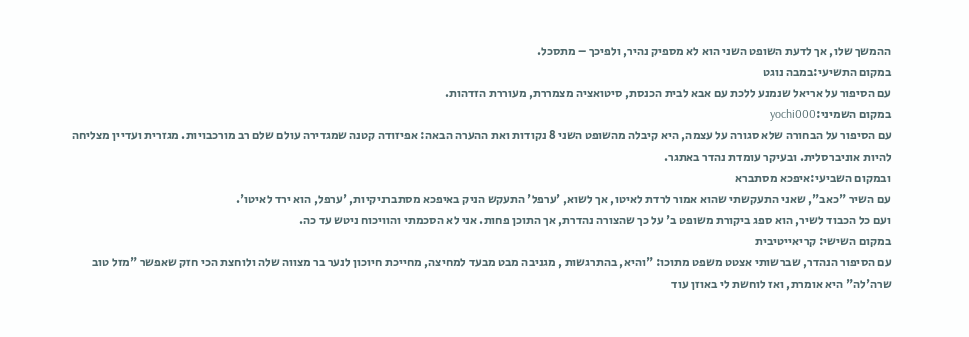ההמשך שלו, אך לדעת השופט השני הוא לא מספיק נהיר, ולפיכך – מתסכל.
במקום התשיעי:במבה נוגט
עם הסיפור על אריאל שנמנע ללכת עם אבא לבית הכנסת, סיטואציה מצמררת, מעוררת הזדהות.
במקום השמיני:yochi000
עם הסיפור על הבחורה שלא סגורה על עצמה, היא קיבלה מהשופט השני 8 נקודות ואת ההערה הבאה: אפיזודה קטנה שמגדירה עולם שלם רב מורכבויות. מגזרית ועדיין מצליחה להיות אוניברסלית. ובעיקר עומדת נהדר באתגר.
ובמקום השביעי:איפכא מסתברא
עם השיר "כאב", שאני התעקשתי שהוא אמור לרדת לאיטו, אך לשוא, 'ערפל' התעקש הניק באיפכא מסתברניקיות, 'ערפל, הוא ירד לאיטו'.
ועם כל הכבוד לשיר, הוא ספג ביקורת משופט ב' על כך שהצורה נהדרת, אך התוכן פחות. אני לא הסכמתי והוויכוח ניטש עד כה.
במקום השישי: קריאייטיבית
עם הסיפור הנהדר, שברשותי אצטט משפט מתוכו: "והיא, בהתרגשות , מגניבה מבט מבעד למחיצה, מחייכת חיוכון לנער בר מצווה שלה ולוחצת הכי חזק שאפשר "מזל טוב שרה'לה" היא אומרת, ואז לוחשת לי באוזן עוד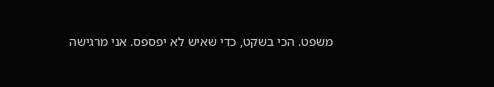משפט. הכי בשקט, כדי שאיש לא יפספס. אני מרגישה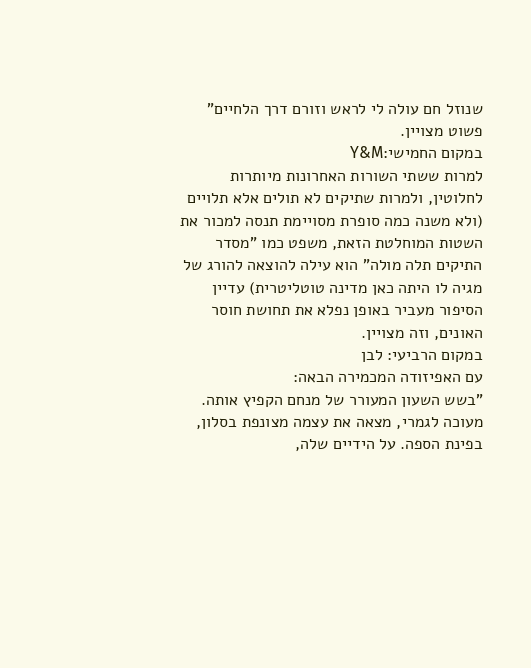שנוזל חם עולה לי לראש וזורם דרך הלחיים" פשוט מצויין.
במקום החמישי:Y&M
למרות ששתי השורות האחרונות מיותרות לחלוטין, ולמרות שתיקים לא תולים אלא תלויים (ולא משנה כמה סופרת מסויימת תנסה למכור את השטות המוחלטת הזאת, משפט כמו "מסדר התיקים תלה מולה" הוא עילה להוצאה להורג של מגיה לו היתה כאן מדינה טוטליטרית) עדיין הסיפור מעביר באופן נפלא את תחושת חוסר האונים, וזה מצויין.
במקום הרביעי: לבן
עם האפיזודה המכמירה הבאה:
"בשש השעון המעורר של מנחם הקפיץ אותה. מעוכה לגמרי, מצאה את עצמה מצונפת בסלון, בפינת הספה. על הידיים שלה,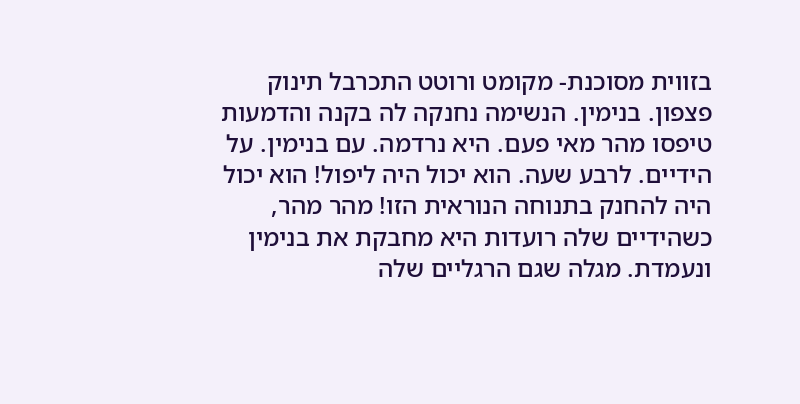בזווית מסוכנת- מקומט ורוטט התכרבל תינוק פצפון. בנימין. הנשימה נחנקה לה בקנה והדמעות טיפסו מהר מאי פעם. היא נרדמה. עם בנימין. על הידיים. לרבע שעה. הוא יכול היה ליפול! הוא יכול היה להחנק בתנוחה הנוראית הזו! מהר מהר, כשהידיים שלה רועדות היא מחבקת את בנימין ונעמדת. מגלה שגם הרגליים שלה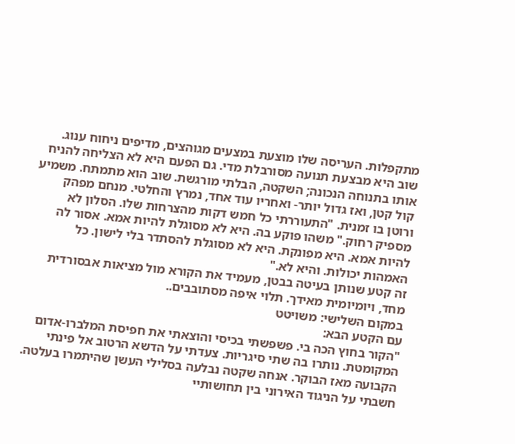מתקפלות. העריסה שלו מוצעת במצעים מגוהצים, מדיפים ניחוח ענוג. שוב היא מבצעת תנועה מסורבלת מדי. גם הפעם היא לא הצליחה להניח אותו בתנוחה הנכונה; השקטה, הבלתי מורגשת. שוב הוא מתמתח. משמיע קול קטן, ואז גדול יותר- ואחריו עוד אחד, נמרץ והחלטי. מנחם מפהק ורוטן בו זמנית. "התעוררתי כל חמש דקות מהצרחות שלו. הסלון לא מספיק רחוק." משהו פוקע בה. היא לא מסוגלת להיות אמא. אסור לה להיות אמא. היא מפונקת. היא לא מסוגלת להסתדר בלי לישון. כל האמהות יכולות. והיא לא."
זה קטע שנותן בעיטה בבטן, מעמיד את הקורא מול מציאות אבסורדית מחד, ויומיומית מאידך. תלוי איפה מסתובבים..
במקום השלישי: משויטט
עם הקטע הבא:
"הקור בחוץ הכה בי. פשפשתי בכיסי והוצאתי את חפיסת המלברו-אדום המקומטת. נותרו בה שתי סיגריות. צעדתי על הדשא הרטוב אל פינתי הקבועה מאז הבוקר. אנחה שקטה נבלעה בסלילי העשן שהיתמרו בעלטה. חשבתי על הניגוד האירוני בין תחושותיי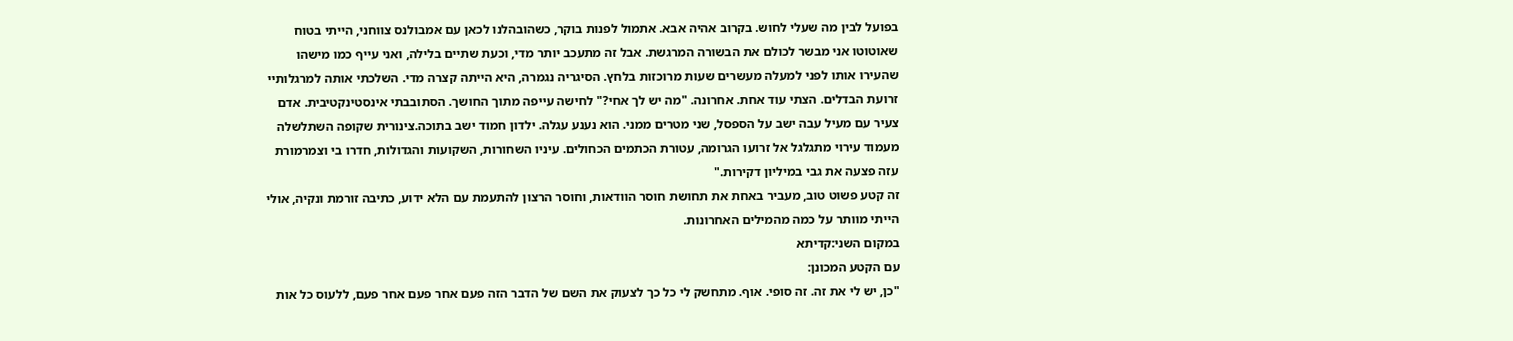בפועל לבין מה שעלי לחוש. בקרוב אהיה אבא. אתמול לפנות בוקר, כשהובהלנו לכאן עם אמבולנס צווחני, הייתי בטוח שאוטוטו אני מבשר לכולם את הבשורה המרגשת. אבל זה מתעכב יותר מדי, וכעת שתיים בלילה, ואני עייף כמו מישהו שהעירו אותו לפני למעלה מעשרים שעות מרוכזות בלחץ. הסיגריה נגמרה, היא הייתה קצרה מדי. השלכתי אותה למרגלותיי זרועת הבדלים. הצתי עוד אחת. אחרונה. "מה יש לך אחי?" לחישה עייפה מתוך החושך. הסתובבתי אינסטינקטיבית. אדם צעיר עם מעיל עבה ישב על הספסל, שני מטרים ממני. הוא נענע עגלה. ילדון חמוד ישב בתוכה.צינורית שקופה השתלשלה מעמוד עירוי מתגלגל אל זרועו הגרומה, עטורת הכתמים הכחולים. עיניו השחורות, השקועות והגדולות, חדרו בי וצמרמורת עזה פצעה את גבי במיליון דקירות."
זה קטע פשוט טוב, מעביר באחת את תחושת חוסר הוודאות, וחוסר הרצון להתעמת עם הלא ידוע, כתיבה זורמת ונקיה, אולי הייתי מוותר על כמה מהמילים האחרונות.
במקום השני:קדיתא
עם הקטע המכונן:
"כן, יש לי את זה. זה סופי. אוף. מתחשק לי כל כך לצעוק את השם של הדבר הזה פעם אחר פעם אחר פעם, ללעוס כל אות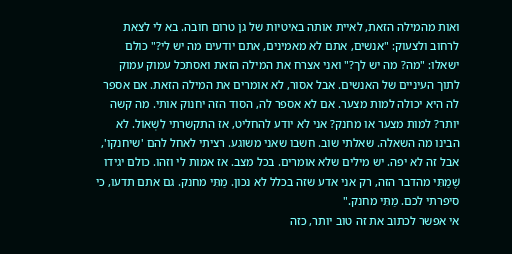ואות מהמילה הזאת, לאיית אותה באיטיות של גן טרום חובה. בא לי לצאת לרחוב ולצעוק: "אנשים, אתם לא מאמינים, אתם יודעים מה יש לי?" כולם ישאלו: "מה? מה יש לך?" ואני אצרח את המילה הזאת ואסתכל עמוק עמוק לתוך העיניים של האנשים. אבל אסור, לא אומרים את המילה הזאת. אם אספר לה היא יכולה למות מצער. אם לא אספר לה, הסוד הזה יחנוק אותי. מה קשה יותר? למות מצער או מחנק? אני לא יודע להחליט, אז התקשרתי לִשְׁאוֹל. לא הבינו מה השאלה. שאלתי שוב. חשבו שאני משוגע. רציתי לאחל להם 'שיחנקו', אבל זה לא יפה. יש מילים שלא אומרים. בכל מצב. אז אמות לי וזהו. כולם יגידו שֶׁמַתִּי מהדבר הזה, רק אני אדע שזה בכלל לא נכון. מַתִּי מחנק. גם אתם תדעו, כי סיפרתי לכם. מַתִּי מחנק."
אי אפשר לכתוב את זה טוב יותר, כזה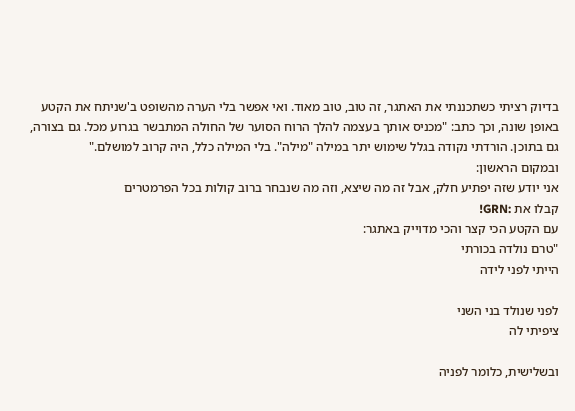בדיוק רציתי כשתכננתי את האתגר, זה טוב, טוב מאוד. ואי אפשר בלי הערה מהשופט ב'שניתח את הקטע באופן שונה, וכך כתב: "מכניס אותך בעצמה להלך הרוח הסוער של החולה המתבשר בגרוע מכל. גם בצורה, גם בתוכן. הורדתי נקודה בגלל שימוש יתר במילה "מילה". בלי המילה כלל, היה קרוב למושלם."
ובמקום הראשון:
אני יודע שזה יפתיע חלק, אבל זה מה שיצא, וזה מה שנבחר ברוב קולות בכל הפרמטרים
קבלו את :GRN!
עם הקטע הכי קצר והכי מדוייק באתגר:
"טרם נולדה בכורתי
הייתי לפני לידה

לפני שנולד בני השני
ציפיתי לה

ובשלישית, כלומר לפניה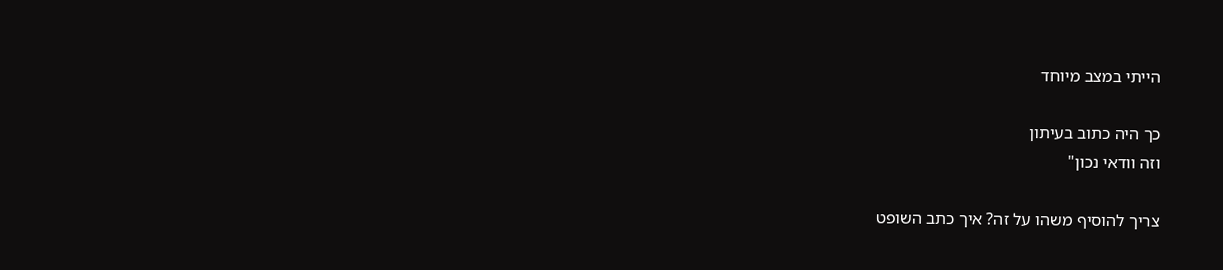הייתי במצב מיוחד

כך היה כתוב בעיתון
וזה וודאי נכון"

צריך להוסיף משהו על זה? איך כתב השופט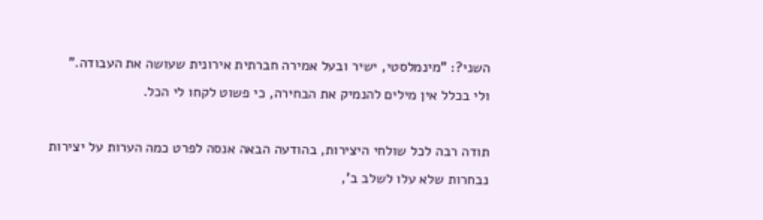השני?: "מינמלסטי, ישיר ובעל אמירה חברתית אירונית שעושה את העבודה."
ולי בכלל אין מילים להנמיק את הבחירה, כי פשוט לקחו לי הכל.

תודה רבה לכל שולחי היצירות, בהודעה הבאה אנסה לפרט כמה הערות על יצירות נבחרות שלא עלו לשלב ב',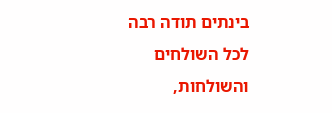בינתים תודה רבה לכל השולחים והשולחות,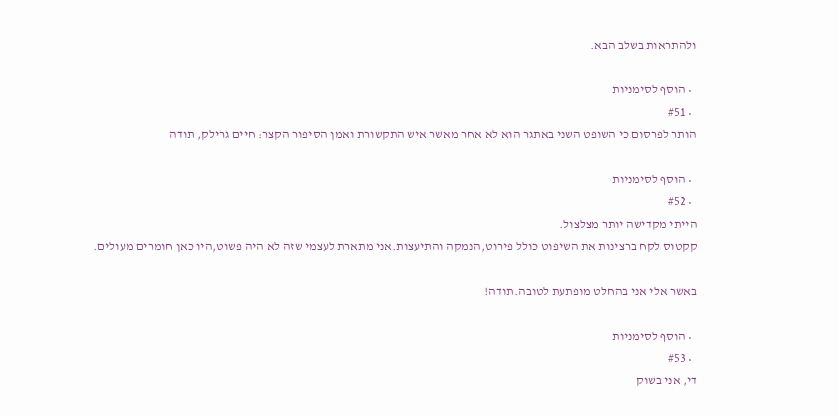ולהתראות בשלב הבא.

  • הוסף לסימניות
  • #51
הותר לפרסום כי השופט השני באתגר הוא לא אחר מאשר איש התקשורת ואמן הסיפור הקצר: חיים גרילק, תודה

  • הוסף לסימניות
  • #52
הייתי מקדישה יותר מצלצול.
קקטוס לקח ברצינות את השיפוט כולל פירוט,הנמקה והתיעצות.אני מתארת לעצמי שזה לא היה פשוט,היו כאן חומרים מעולים.

באשר אלי אני בהחלט מופתעת לטובה.תודה!

  • הוסף לסימניות
  • #53
די, אני בשוק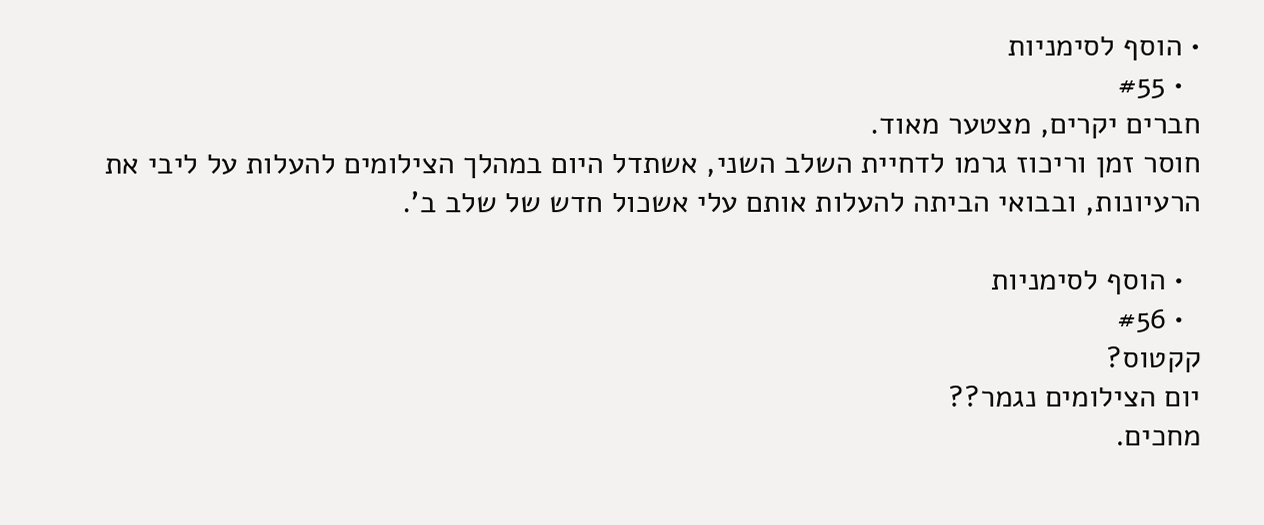• הוסף לסימניות
  • #55
חברים יקרים, מצטער מאוד.
חוסר זמן וריכוז גרמו לדחיית השלב השני, אשתדל היום במהלך הצילומים להעלות על ליבי את הרעיונות, ובבואי הביתה להעלות אותם עלי אשכול חדש של שלב ב'.

  • הוסף לסימניות
  • #56
קקטוס?
יום הצילומים נגמר??
מחכים.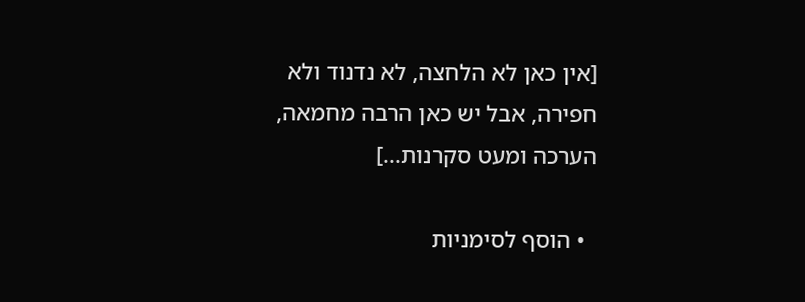[אין כאן לא הלחצה, לא נדנוד ולא חפירה, אבל יש כאן הרבה מחמאה, הערכה ומעט סקרנות...]

  • הוסף לסימניות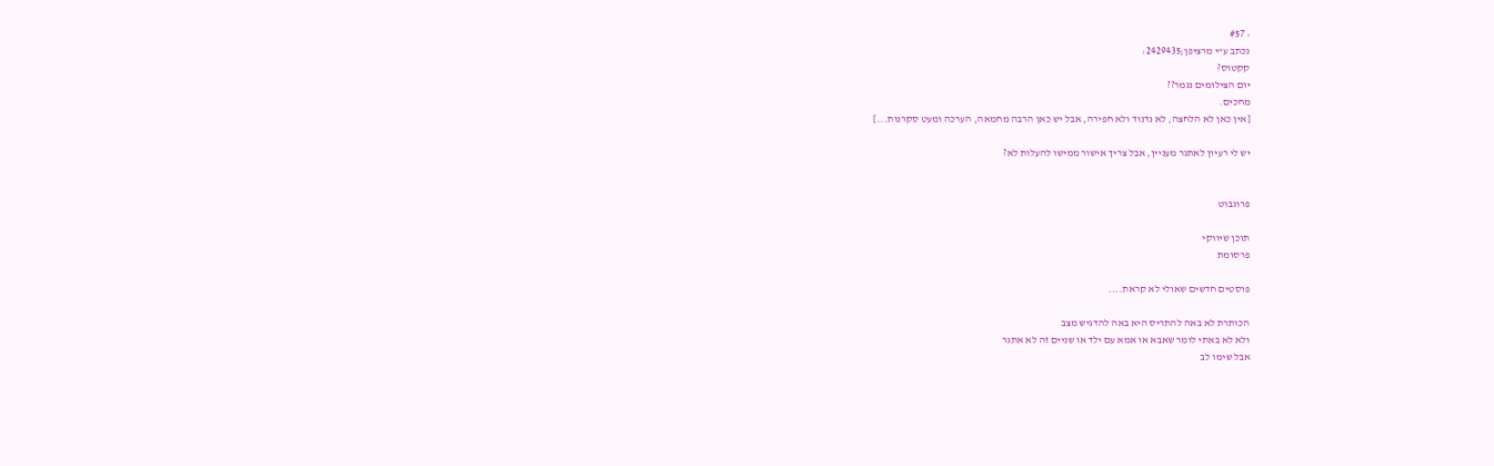• #57
נכתב ע"י מרציפן;2429435:
קקטוס?
יום הצילומים נגמר??
מחכים.
[אין כאן לא הלחצה, לא נדנוד ולא חפירה, אבל יש כאן הרבה מחמאה, הערכה ומעט סקרנות...]

יש לי רעיון לאתגר מעניין, אבל צריך אישור ממישו להעלות לא?


פרוגבוט

תוכן שיווקי
פרסומת

פוסטים חדשים שאולי לא קראת....

הכותרת לא באה להתריס היא באה להדגיש מצב
ולא לא באתי לומר שאבא או אמא עם ילד או שניים זה לא אתגר
אבל שימו לב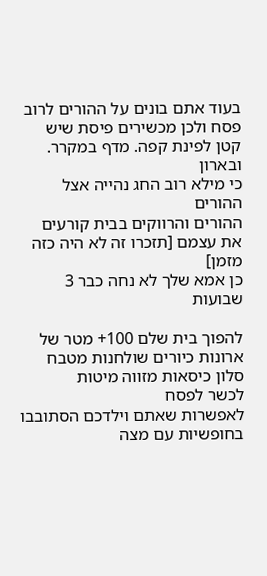בעוד אתם בונים על ההורים לרוב פסח ולכן מכשירים פיסת שיש קטן לפינת קפה. מדף במקרר. ובארון
כי מילא רוב החג נהייה אצל ההורים
ההורים והרווקים בבית קורעים את עצמם [תזכרו זה לא היה כזה מזמן]
כן אמא שלך לא נחה כבר 3 שבועות

להפוך בית שלם 100+ מטר של ארונות כיורים שולחנות מטבח סלון כיסאות מזווה מיטות
לכשר לפסח
לאפשרות שאתם וילדכם הסתובבו בחופשיות עם מצה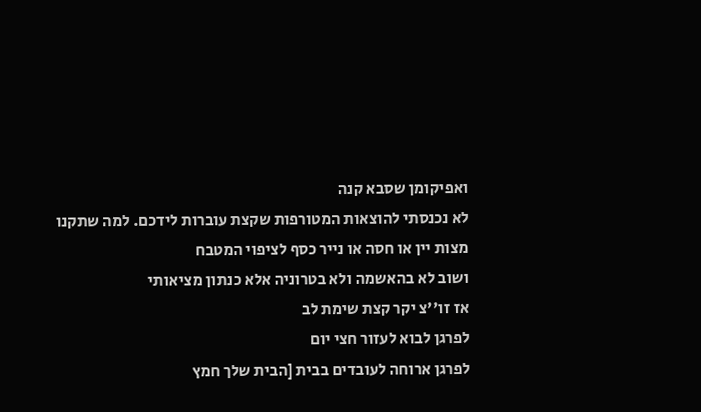ואפיקומן שסבא קנה
לא נכנסתי להוצאות המטורפות שקצת עוברות לידכם. למה שתקנו מצות יין או חסה או נייר כסף לציפוי המטבח
ושוב לא בהאשמה ולא בטרוניה אלא כנתון מציאותי
אז זו''צ יקר קצת שימת לב
לפרגן לבוא לעזור חצי יום
לפרגן ארוחה לעובדים בבית [הבית שלך חמץ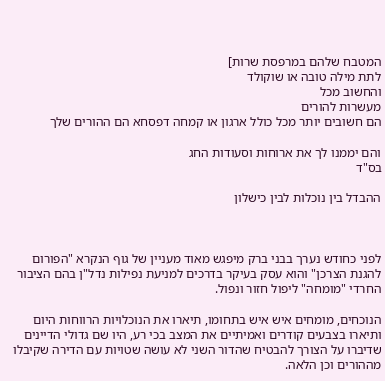המטבח שלהם במרפסת שרות]
לתת מילה טובה או שוקולד
והחשוב מכל
מעשרות להורים
הם חשובים יותר מכל כולל ארגון או קמחה דפסחא הם ההורים שלך

והם יממנו לך את ארוחות וסעודות החג
בס"ד

ההבדל בין נוכלות לבין כישלון



לפני כחודש נערך בבני ברק מיפגש מאוד מעניין של גוף הנקרא "הפורום להגנת הצרכן" והוא עסק בעיקר בדרכים למניעת נפילות נדל"ן בהם הציבור החרדי "מומחה" ליפול חזור ונפול.

הנוכחים, מומחים איש איש בתחומו, תיארו את הנוכלויות הרווחות היום ותיארו בצבעים קודרים ואמיתיים את המצב בכי רע, היו שם גדולי הדיינים שדיברו על הצורך להבטיח שהדור השני לא עושה שטויות עם הדירה שקיבלו מההורים וכן הלאה.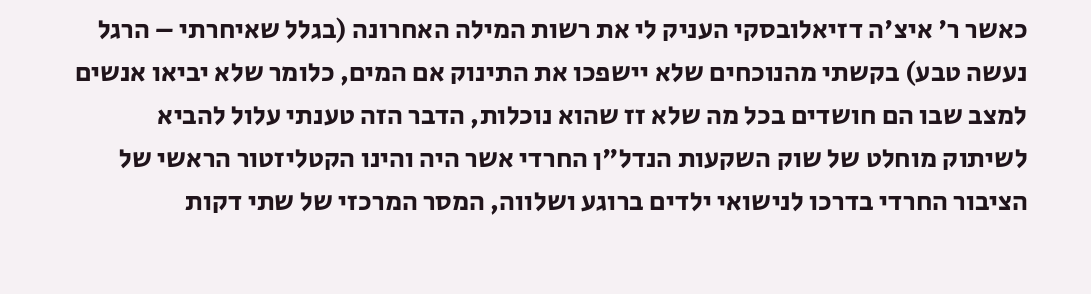כאשר ר' איצ'ה דזיאלובסקי העניק לי את רשות המילה האחרונה (בגלל שאיחרתי – הרגל נעשה טבע) בקשתי מהנוכחים שלא יישפכו את התינוק אם המים, כלומר שלא יביאו אנשים למצב שבו הם חושדים בכל מה שלא זז שהוא נוכלות, הדבר הזה טענתי עלול להביא לשיתוק מוחלט של שוק השקעות הנדל"ן החרדי אשר היה והינו הקטליזטור הראשי של הציבור החרדי בדרכו לנישואי ילדים ברוגע ושלווה, המסר המרכזי של שתי דקות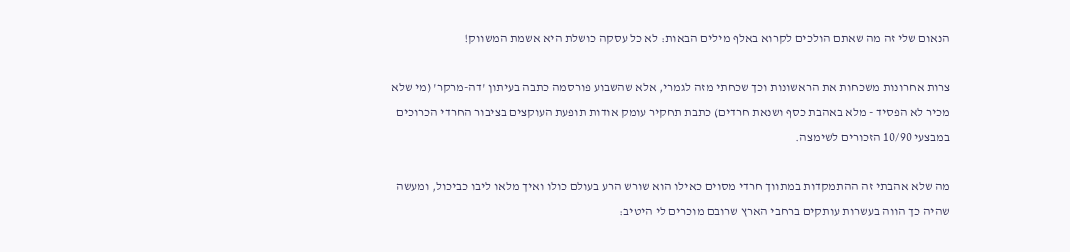הנאום שלי זה מה שאתם הולכים לקרוא באלף מילים הבאות: לא כל עסקה כושלת היא אשמת המשווק!

צרות אחרונות משכחות את הראשונות וכך שכחתי מזה לגמרי, אלא שהשבוע פורסמה כתבה בעיתון 'דה-מרקר' (מי שלא מכיר לא הפסיד - מלא באהבת כסף ושנאת חרדים) כתבת תחקיר עומק אודות תופעת העוקצים בציבור החרדי הכרוכים במבצעי 10/90 הזכורים לשימצה.

מה שלא אהבתי זה ההתמקדות במתווך חרדי מסוים כאילו הוא שורש הרע בעולם כולו ואיך מלאו ליבו כביכול, ומעשה שהיה כך הווה בעשרות עותקים ברחבי הארץ שרובם מוכרים לי היטיב: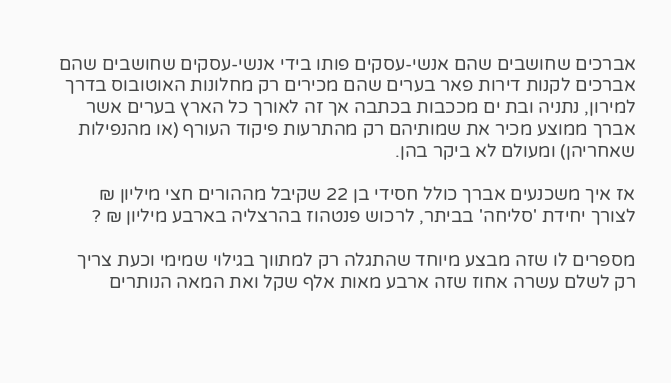אברכים שחושבים שהם אנשי-עסקים פותו בידי אנשי-עסקים שחושבים שהם אברכים לקנות דירות פאר בערים שהם מכירים רק מחלונות האוטובוס בדרך למירון, נתניה ובת ים מככבות בכתבה אך זה לאורך כל הארץ בערים אשר אברך ממוצע מכיר את שמותיהם רק מהתרעות פיקוד העורף (או מהנפילות שאחריהן) ומעולם לא ביקר בהן.

אז איך משכנעים אברך כולל חסידי בן 22 שקיבל מההורים חצי מיליון ₪ לצורך יחידת 'סליחה' בביתר, לרכוש פנטהוז בהרצליה בארבע מיליון ₪ ?

מספרים לו שזה מבצע מיוחד שהתגלה רק למתווך בגילוי שמימי וכעת צריך רק לשלם עשרה אחוז שזה ארבע מאות אלף שקל ואת המאה הנותרים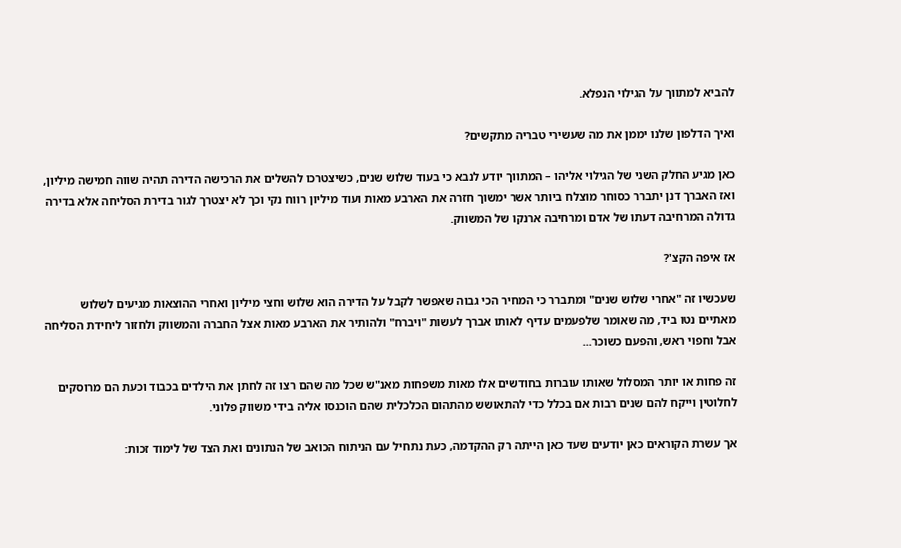להביא למתווך על הגילוי הנפלא.

ואיך הדלפון שלנו יממן את מה שעשירי טבריה מתקשים?

כאן מגיע החלק השני של הגילוי אליהו – המתווך יודע לנבא כי בעוד שלוש שנים, כשיצטרכו להשלים את הרכישה הדירה תהיה שווה חמישה מיליון, ואז האברך דנן יתברר כסוחר מוצלח ביותר אשר ימשוך חזרה את הארבע מאות ועוד מיליון רווח נקי וכך לא יצטרך לגור בדירת הסליחה אלא בדירה גדולה המרחיבה דעתו של אדם ומרחיבה ארנקו של המשווק.

אז איפה הקצ'?

שעכשיו זה "אחרי שלוש שנים" ומתברר כי המחיר הכי גבוה שאפשר לקבל על הדירה הוא שלוש וחצי מיליון ואחרי ההוצאות מגיעים לשלוש מאתיים נטו ביד, מה שאומר שלפעמים עדיף לאותו אברך לעשות "ויברח" ולהותיר את הארבע מאות אצל החברה והמשווק ולחזור ליחידת הסליחה אבל וחפוי ראש, והפעם כשוכר...

זה פחות או יותר המסלול שאותו עוברות בחודשים אלו מאות משפחות מאנ"ש שכל מה שהם רצו זה לחתן את הילדים בכבוד וכעת הם מרוסקים לחלוטין וייקח להם שנים רבות אם בכלל כדי להתאושש מהתהום הכלכלית שהם הוכנסו אליה בידי משווק פלוני.

אך עשרת הקוראים כאן יודעים שעד כאן הייתה רק ההקדמה, כעת נתחיל עם הניתוח הכואב של הנתונים ואת הצד של לימוד זכות: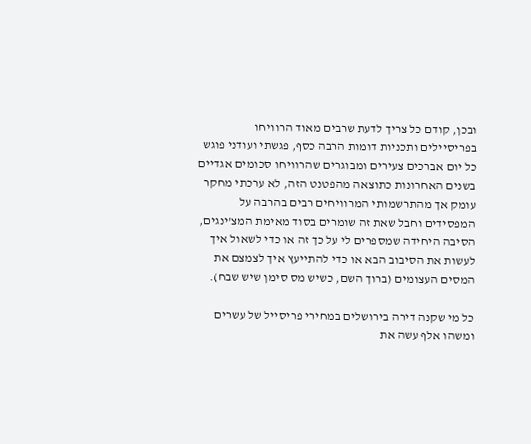ובכן, קודם כל צריך לדעת שרבים מאוד הרוויחו בפריסיילים ותכניות דומות הרבה כסף, פגשתי ועודני פוגש כל יום אברכים צעירים ומבוגרים שהרוויחו סכומים אגדיים בשנים האחרונות כתוצאה מהפטנט הזה, לא ערכתי מחקר עומק אך מהתרשמותי המרוויחים רבים בהרבה על המפסידים וחבל שאת זה שומרים בסוד מאימת המצ'ינגים, הסיבה היחידה שמספרים לי על כך זה או כדי לשאול איך לעשות את הסיבוב הבא או כדי להתייעץ איך לצמצם את המסים העצומים (ברוך השם, כשיש מס סימן שיש שבח).

כל מי שקנה דירה בירושלים במחירי פריסייל של עשרים ומשהו אלף עשה את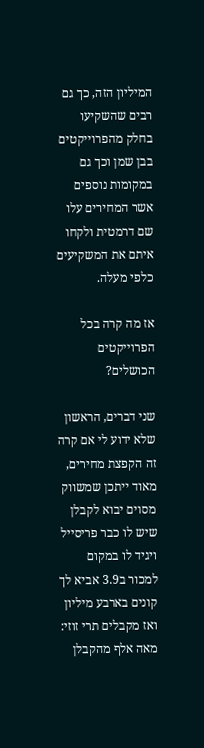המיליון הזה, כך גם רבים שהשקיעו בחלק מהפרוייקטים בבן שמן וכך גם במקומות נוספים אשר המחירים עלו שם דרמטית ולקחו איתם את המשקיעים כלפי מעלה.

אז מה קרה בכל הפרוייקטים הכושלים?

שני דברים, הראשון שלא ידוע לי אם קרה זה הקפצת מחירים, מאוד ייתכן שמשווק מסוים יבוא לקבלן שיש לו כבר פריסייל ויגיד לו במקום למכור ב3.9 אביא לך קונים בארבע מיליון ואז מקבלים תרי זוזי: מאה אלף מהקבלן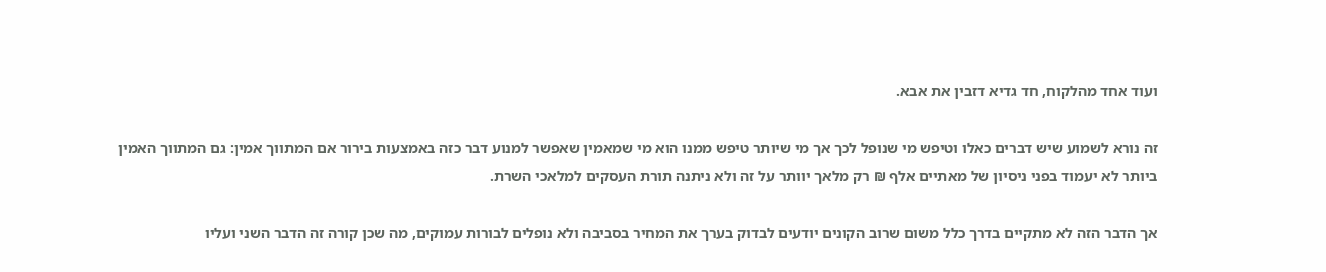ועוד אחד מהלקוח, חד גדיא דזבין את אבא.

זה נורא לשמוע שיש דברים כאלו וטיפש מי שנופל לכך אך מי שיותר טיפש ממנו הוא מי שמאמין שאפשר למנוע דבר כזה באמצעות בירור אם המתווך אמין: גם המתווך האמין ביותר לא יעמוד בפני ניסיון של מאתיים אלף ₪ רק מלאך יוותר על זה ולא ניתנה תורת העסקים למלאכי השרת.

אך הדבר הזה לא מתקיים בדרך כלל משום שרוב הקונים יודעים לבדוק בערך את המחיר בסביבה ולא נופלים לבורות עמוקים, מה שכן קורה זה הדבר השני ועליו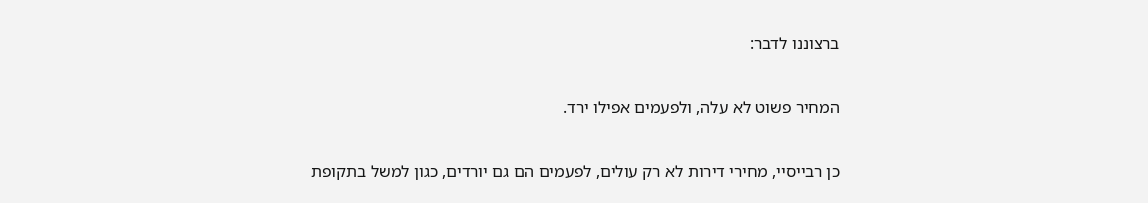ברצוננו לדבר:

המחיר פשוט לא עלה, ולפעמים אפילו ירד.

כן רבייסיי, מחירי דירות לא רק עולים, לפעמים הם גם יורדים, כגון למשל בתקופת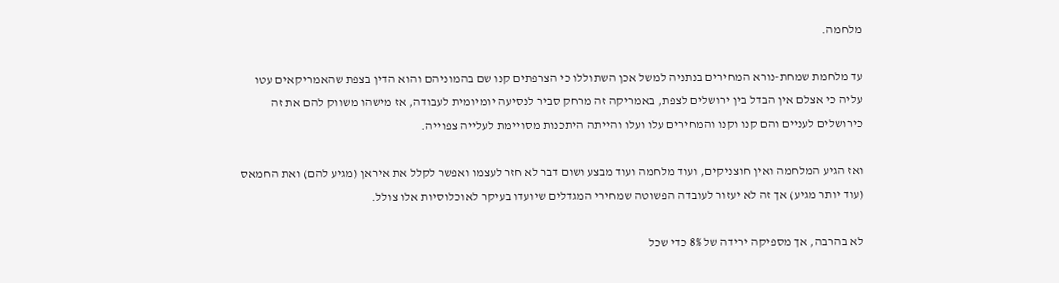מלחמה.

עד מלחמת שמחת-נורא המחירים בנתניה למשל אכן השתוללו כי הצרפתים קנו שם בהמוניהם והוא הדין בצפת שהאמריקאים עטו עליה כי אצלם אין הבדל בין ירושלים לצפת, באמריקה זה מרחק סביר לנסיעה יומיומית לעבודה, אז מישהו משווק להם את זה כירושלים לעניים והם קנו וקנו והמחירים עלו ועלו והייתה היתכנות מסויימת לעלייה צפוייה.

ואז הגיע המלחמה ואין חוצניקים, ועוד מלחמה ועוד מבצע ושום דבר לא חזר לעצמו ואפשר לקלל את איראן (מגיע להם) ואת החמאס (עוד יותר מגיע) אך זה לא יעזור לעובדה הפשוטה שמחירי המגדלים שיועדו בעיקר לאוכלוסיות אלו צולל.

לא בהרבה, אך מספיקה ירידה של 8% כדי שכל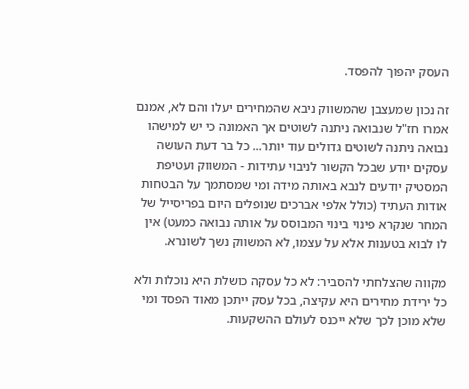העסק יהפוך להפסד.

זה נכון שמעצבן שהמשווק ניבא שהמחירים יעלו והם לא, אמנם אמרו חז"ל שנבואה ניתנה לשוטים אך האמונה כי יש למישהו נבואה ניתנה לשוטים גדולים עוד יותר... כל בר דעת העושה עסקים יודע שבכל הקשור לניבוי עתידות - המשווק ועטיפת המסטיק יודעים לנבא באותה מידה ומי שמסתמך על הבטחות אודות העתיד (כולל אלפי אברכים שנופלים היום בפריסייל של המחר שנקרא פינוי בינוי המבוסס על אותה נבואה כמעט) אין לו לבוא בטענות אלא על עצמו, לא המשווק נשך לשונרא.

מקווה שהצלחתי להסביר: לא כל עסקה כושלת היא נוכלות ולא כל ירידת מחירים היא עקיצה, בכל עסק ייתכן מאוד הפסד ומי שלא מוכן לכך שלא ייכנס לעולם ההשקעות.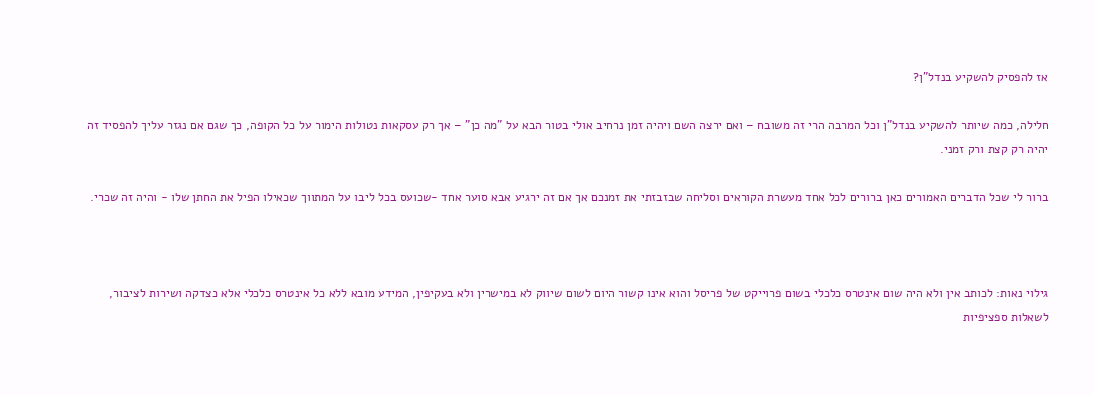אז להפסיק להשקיע בנדל"ן?

חלילה, כמה שיותר להשקיע בנדל"ן וכל המרבה הרי זה משובח – ואם ירצה השם ויהיה זמן נרחיב אולי בטור הבא על "מה כן" – אך רק עסקאות נטולות הימור על כל הקופה, כך שגם אם נגזר עליך להפסיד זה יהיה רק קצת ורק זמני.

ברור לי שכל הדברים האמורים כאן ברורים לכל אחד מעשרת הקוראים וסליחה שבזבזתי את זמנכם אך אם זה ירגיע אבא סוער אחד -שכועס בכל ליבו על המתווך שכאילו הפיל את החתן שלו - והיה זה שכרי.



גילוי נאות: לכותב אין ולא היה שום אינטרס כלכלי בשום פרוייקט של פריסל והוא אינו קשור היום לשום שיווק לא במישרין ולא בעקיפין, המידע מובא ללא כל אינטרס כלכלי אלא כצדקה ושירות לציבור, לשאלות ספציפיות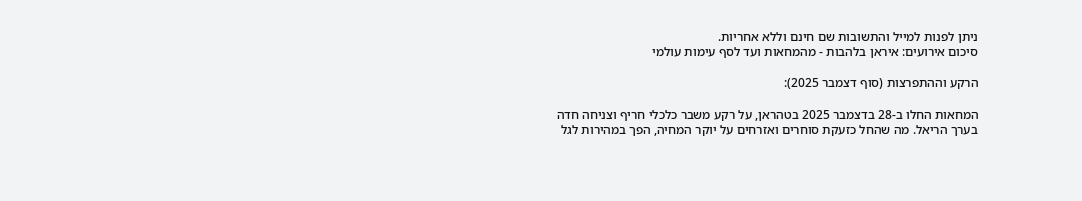ניתן לפנות למייל והתשובות שם חינם וללא אחריות.
סיכום אירועים: איראן בלהבות - מהמחאות ועד לסף עימות עולמי

הרקע וההתפרצות (סוף דצמבר 2025):

המחאות החלו ב-28 בדצמבר 2025 בטהראן, על רקע משבר כלכלי חריף וצניחה חדה בערך הריאל. מה שהחל כזעקת סוחרים ואזרחים על יוקר המחיה, הפך במהירות לגל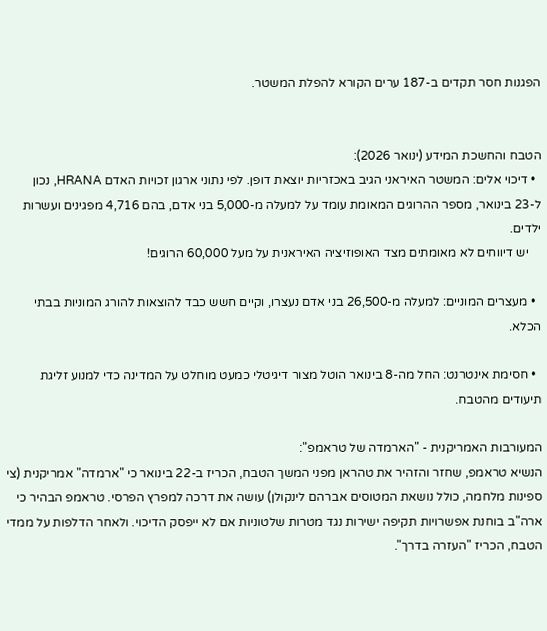הפגנות חסר תקדים ב-187 ערים הקורא להפלת המשטר.


הטבח והחשכת המידע (ינואר 2026):
  • דיכוי אלים: המשטר האיראני הגיב באכזריות יוצאת דופן. לפי נתוני ארגון זכויות האדם HRANA, נכון ל-23 בינואר, מספר ההרוגים המאומת עומד על למעלה מ-5,000 בני אדם, בהם 4,716 מפגינים ועשרות ילדים.
    יש דיווחים לא מאומתים מצד האופוזיציה האיראנית על מעל 60,000 הרוגים!

  • מעצרים המוניים: למעלה מ-26,500 בני אדם נעצרו, וקיים חשש כבד להוצאות להורג המוניות בבתי הכלא.

  • חסימת אינטרנט: החל מה-8 בינואר הוטל מצור דיגיטלי כמעט מוחלט על המדינה כדי למנוע זליגת תיעודים מהטבח.

המעורבות האמריקנית - "הארמדה של טראמפ":
הנשיא טראמפ, שחזר והזהיר את טהראן מפני המשך הטבח, הכריז ב-22 בינואר כי "ארמדה" אמריקנית (צי ספינות מלחמה, כולל נושאת המטוסים אברהם לינקולן) עושה את דרכה למפרץ הפרסי. טראמפ הבהיר כי ארה"ב בוחנת אפשרויות תקיפה ישירות נגד מטרות שלטוניות אם לא ייפסק הדיכוי. ולאחר הדלפות על ממדי הטבח, הכריז "העזרה בדרך".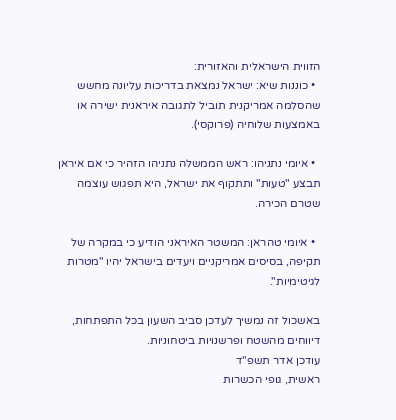הזווית הישראלית והאזורית:
  • כוננות שיא: ישראל נמצאת בדריכות עליונה מחשש שהסלמה אמריקנית תוביל לתגובה איראנית ישירה או באמצעות שלוחיה (פרוקסי).

  • איומי נתניהו: ראש הממשלה נתניהו הזהיר כי אם איראן תבצע "טעות" ותתקוף את ישראל, היא תפגוש עוצמה שטרם הכירה.

  • איומי טהראן: המשטר האיראני הודיע כי במקרה של תקיפה, בסיסים אמריקניים ויעדים בישראל יהיו "מטרות לגיטימיות".

באשכול זה נמשיך לעדכן סביב השעון בכל התפתחות, דיווחים מהשטח ופרשנויות ביטחוניות.
עודכן אדר תשפ"ד
ראשית, גופי הכשרות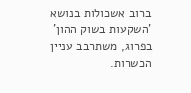ברוב אשכולות בנושא 'השקעות בשוק ההון' בפרוג, משתרבב עניין הכשרות.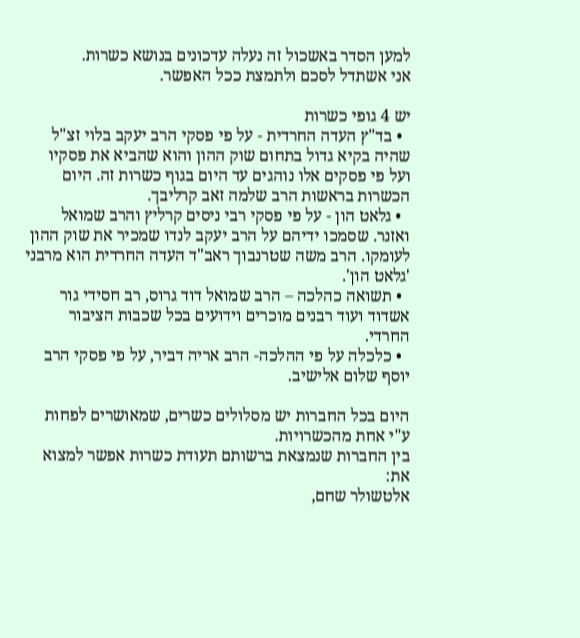למען הסדר באשכול זה נעלה עדכונים בנושא כשרות.
אני אשתדל לסכם ולתמצת ככל האפשר.

יש 4 גופי כשרות
  • בד"ץ העדה החרדית - על פי פסקי הרב יעקב בלוי זצ"ל שהיה בקיא גדול בתחום שוק ההון והוא שהביא את פסקיו ועל פי פסקים אלו נוהגים עד היום בגוף כשרות זה. היום הכשרות בראשות הרב שלמה זאב קרליבך.
  • גלאט הון - על פי פסקי רבי ניסים קרליץ והרב שמואל ואזנר. שסמכו ידיהם על הרב יעקב לנדו שמכיר את שוק ההון לעומקו. הרב משה שטרנבוך ראב"ד העדה החרדית הוא מרבני 'גלאט הון'.
  • תשואה כהלכה – הרב שמואל דוד גרוס, רב חסידי גור אשדוד ועוד רבנים מוכרים וידועים בכל שכבות הציבור החרדי.
  • כלכלה על פי ההלכה- הרב אריה דביר, על פי פסקי הרב יוסף שלום אלישיב.

היום בכל החברות יש מסלולים כשרים, שמאושרים לפחות ע"י אחת מהכשרויות.
בין החברות שנמצאת ברשותם תעודת כשרות אפשר למצוא את:
אלטשולר שחם,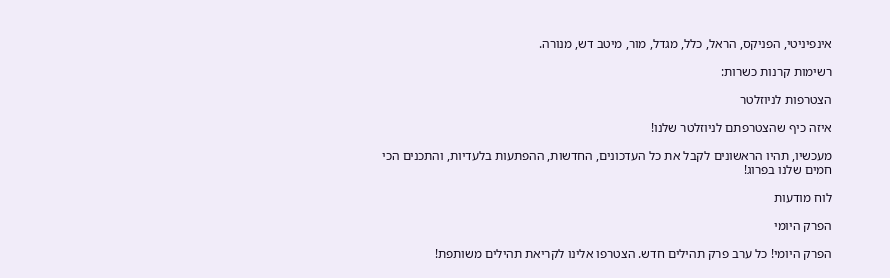אינפיניטי, הפניקס, הראל, כלל, מגדל, מור, מיטב דש, מנורה.

רשימות קרנות כשרות:

הצטרפות לניוזלטר

איזה כיף שהצטרפתם לניוזלטר שלנו!

מעכשיו, תהיו הראשונים לקבל את כל העדכונים, החדשות, ההפתעות בלעדיות, והתכנים הכי חמים שלנו בפרוג!

לוח מודעות

הפרק היומי

הפרק היומי! כל ערב פרק תהילים חדש. הצטרפו אלינו לקריאת תהילים משותפת!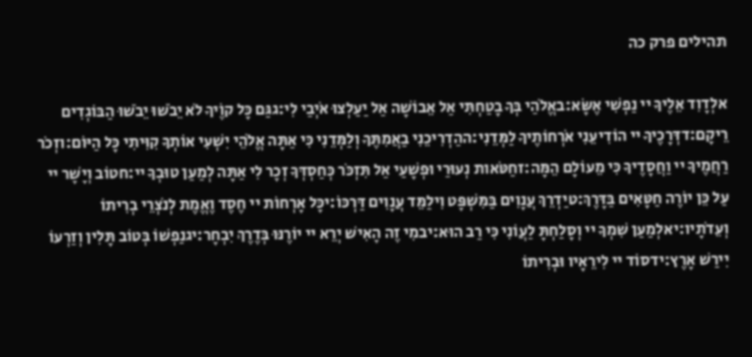תהילים פרק כה

אלְדָוִד אֵלֶיךָ יי נַפְשִׁי אֶשָּׂא:באֱלֹהַי בְּךָ בָטַחְתִּי אַל אֵבוֹשָׁה אַל יַעַלְצוּ אֹיְבַי לִי:גגַּם כָּל קוֶֹיךָ לֹא יֵבֹשׁוּ יֵבֹשׁוּ הַבּוֹגְדִים רֵיקָם:דדְּרָכֶיךָ יי הוֹדִיעֵנִי אֹרְחוֹתֶיךָ לַמְּדֵנִי:ההַדְרִיכֵנִי בַאֲמִתֶּךָ וְלַמְּדֵנִי כִּי אַתָּה אֱלֹהֵי יִשְׁעִי אוֹתְךָ קִוִּיתִי כָּל הַיּוֹם:וזְכֹר רַחֲמֶיךָ יי וַחֲסָדֶיךָ כִּי מֵעוֹלָם הֵמָּה:זחַטֹּאות נְעוּרַי וּפְשָׁעַי אַל תִּזְכֹּר כְּחַסְדְּךָ זְכָר לִי אַתָּה לְמַעַן טוּבְךָ יי:חטוֹב וְיָשָׁר יי עַל כֵּן יוֹרֶה חַטָּאִים בַּדָּרֶךְ:טיַדְרֵךְ עֲנָוִים בַּמִּשְׁפָּט וִילַמֵּד עֲנָוִים דַּרְכּוֹ:יכָּל אָרְחוֹת יי חֶסֶד וֶאֱמֶת לְנֹצְרֵי בְרִיתוֹ וְעֵדֹתָיו:יאלְמַעַן שִׁמְךָ יי וְסָלַחְתָּ לַעֲוֹנִי כִּי רַב הוּא:יבמִי זֶה הָאִישׁ יְרֵא יי יוֹרֶנּוּ בְּדֶרֶךְ יִבְחָר:יגנַפְשׁוֹ בְּטוֹב תָּלִין וְזַרְעוֹ יִירַשׁ אָרֶץ:ידסוֹד יי לִירֵאָיו וּבְרִיתוֹ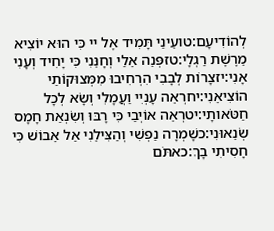לְהוֹדִיעָם:טועֵינַי תָּמִיד אֶל יי כִּי הוּא יוֹצִיא מֵרֶשֶׁת רַגְלָי:טזפְּנֵה אֵלַי וְחָנֵּנִי כִּי יָחִיד וְעָנִי אָנִי:יזצָרוֹת לְבָבִי הִרְחִיבוּ מִמְּצוּקוֹתַי הוֹצִיאֵנִי:יחרְאֵה עָנְיִי וַעֲמָלִי וְשָׂא לְכָל חַטֹּאותָי:יטרְאֵה אוֹיְבַי כִּי רָבּוּ וְשִׂנְאַת חָמָס שְׂנֵאוּנִי:כשָׁמְרָה נַפְשִׁי וְהַצִּילֵנִי אַל אֵבוֹשׁ כִּי חָסִיתִי בָךְ:כאתֹּם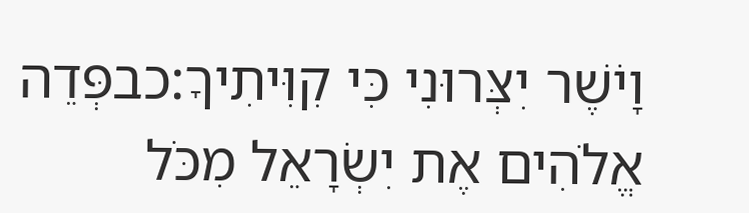וָיֹשֶׁר יִצְּרוּנִי כִּי קִוִּיתִיךָ:כבפְּדֵה אֱלֹהִים אֶת יִשְׂרָאֵל מִכֹּל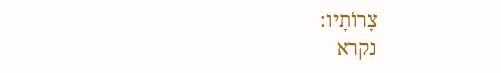צָרוֹתָיו:
נקרא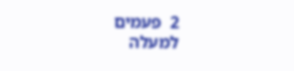2  פעמים
למעלה